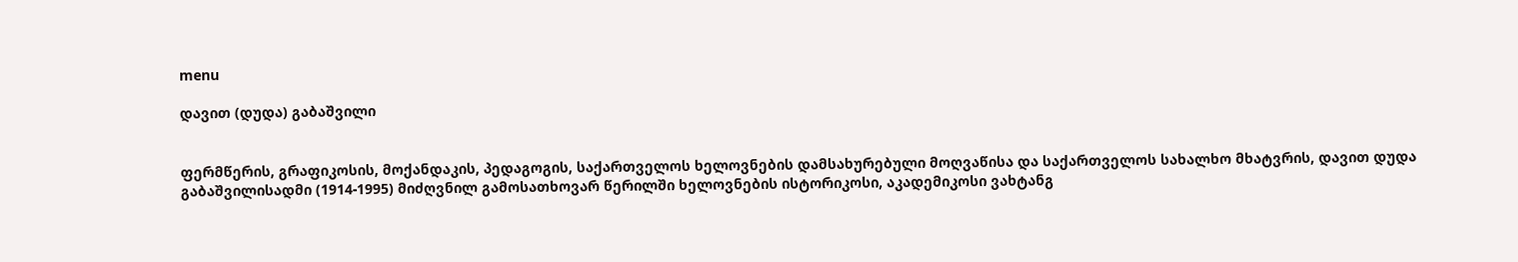menu

დავით (დუდა) გაბაშვილი


ფერმწერის, გრაფიკოსის, მოქანდაკის, პედაგოგის, საქართველოს ხელოვნების დამსახურებული მოღვაწისა და საქართველოს სახალხო მხატვრის, დავით დუდა გაბაშვილისადმი (1914-1995) მიძღვნილ გამოსათხოვარ წერილში ხელოვნების ისტორიკოსი, აკადემიკოსი ვახტანგ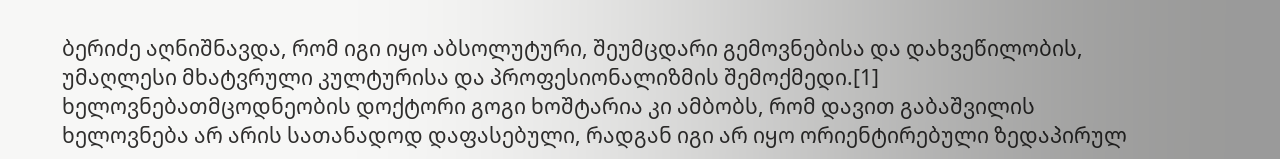ბერიძე აღნიშნავდა, რომ იგი იყო აბსოლუტური, შეუმცდარი გემოვნებისა და დახვეწილობის, უმაღლესი მხატვრული კულტურისა და პროფესიონალიზმის შემოქმედი.[1] ხელოვნებათმცოდნეობის დოქტორი გოგი ხოშტარია კი ამბობს, რომ დავით გაბაშვილის ხელოვნება არ არის სათანადოდ დაფასებული, რადგან იგი არ იყო ორიენტირებული ზედაპირულ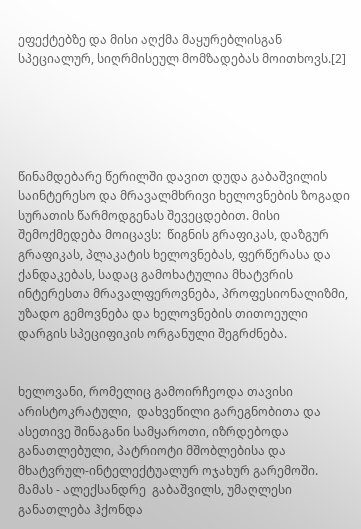ეფექტებზე და მისი აღქმა მაყურებლისგან სპეციალურ, სიღრმისეულ მომზადებას მოითხოვს.[2]





წინამდებარე წერილში დავით დუდა გაბაშვილის საინტერესო და მრავალმხრივი ხელოვნების ზოგადი სურათის წარმოდგენას შევეცდებით. მისი შემოქმედება მოიცავს:  წიგნის გრაფიკას, დაზგურ გრაფიკას, პლაკატის ხელოვნებას, ფერწერასა და ქანდაკებას, სადაც გამოხატულია მხატვრის ინტერესთა მრავალფეროვნება, პროფესიონალიზმი, უზადო გემოვნება და ხელოვნების თითოეული  დარგის სპეციფიკის ორგანული შეგრძნება.


ხელოვანი, რომელიც გამოირჩეოდა თავისი არისტოკრატული,  დახვეწილი გარეგნობითა და ასეთივე შინაგანი სამყაროთი, იზრდებოდა განათლებული, პატრიოტი მშობლებისა და მხატვრულ-ინტელექტუალურ ოჯახურ გარემოში. მამას - ალექსანდრე  გაბაშვილს, უმაღლესი განათლება ჰქონდა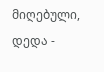მიღებული, დედა -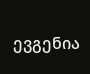ევგენია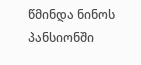წმინდა ნინოს პანსიონში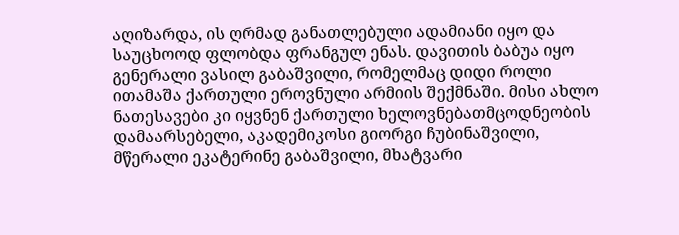აღიზარდა, ის ღრმად განათლებული ადამიანი იყო და საუცხოოდ ფლობდა ფრანგულ ენას. დავითის ბაბუა იყო გენერალი ვასილ გაბაშვილი, რომელმაც დიდი როლი ითამაშა ქართული ეროვნული არმიის შექმნაში. მისი ახლო ნათესავები კი იყვნენ ქართული ხელოვნებათმცოდნეობის დამაარსებელი, აკადემიკოსი გიორგი ჩუბინაშვილი, მწერალი ეკატერინე გაბაშვილი, მხატვარი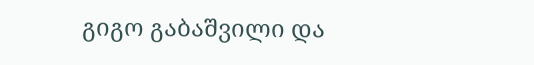გიგო გაბაშვილი და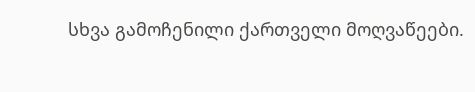სხვა გამოჩენილი ქართველი მოღვაწეები.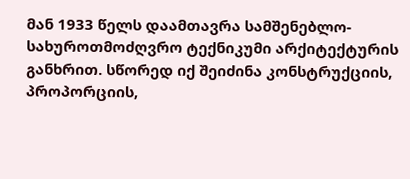მან 1933 წელს დაამთავრა სამშენებლო-სახუროთმოძღვრო ტექნიკუმი არქიტექტურის განხრით. სწორედ იქ შეიძინა კონსტრუქციის, პროპორციის,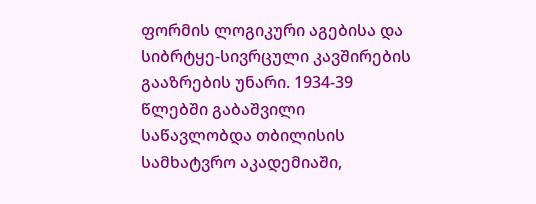ფორმის ლოგიკური აგებისა და სიბრტყე-სივრცული კავშირების გააზრების უნარი. 1934-39 წლებში გაბაშვილი საწავლობდა თბილისის სამხატვრო აკადემიაში,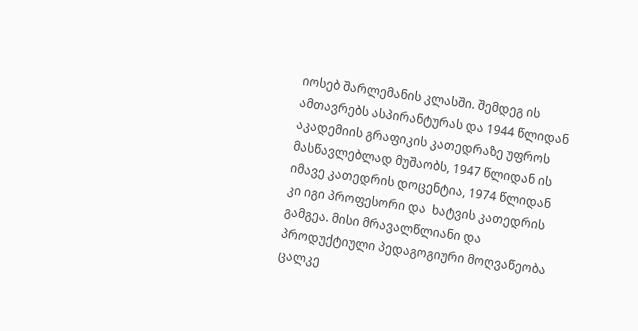იოსებ შარლემანის კლასში. შემდეგ ის ამთავრებს ასპირანტურას და 1944 წლიდან აკადემიის გრაფიკის კათედრაზე უფროს მასწავლებლად მუშაობს, 1947 წლიდან ის იმავე კათედრის დოცენტია, 1974 წლიდან კი იგი პროფესორი და  ხატვის კათედრის გამგეა. მისი მრავალწლიანი და პროდუქტიული პედაგოგიური მოღვაწეობა ცალკე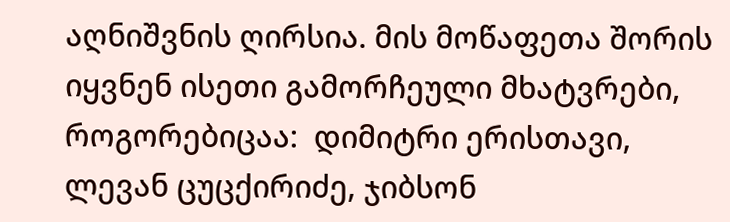აღნიშვნის ღირსია. მის მოწაფეთა შორის იყვნენ ისეთი გამორჩეული მხატვრები, როგორებიცაა:  დიმიტრი ერისთავი, ლევან ცუცქირიძე, ჯიბსონ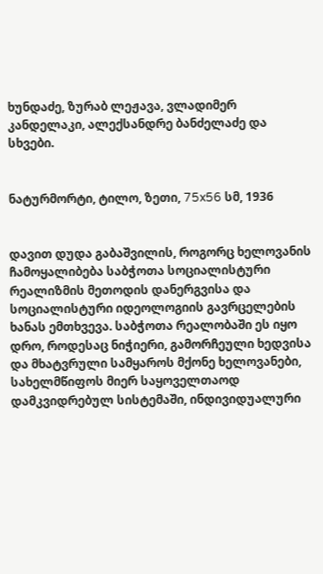ხუნდაძე, ზურაბ ლეჟავა, ვლადიმერ კანდელაკი, ალექსანდრე ბანძელაძე და სხვები.


ნატურმორტი, ტილო, ზეთი, 75x56 სმ, 1936


დავით დუდა გაბაშვილის, როგორც ხელოვანის ჩამოყალიბება საბჭოთა სოციალისტური რეალიზმის მეთოდის დანერგვისა და სოციალისტური იდეოლოგიის გავრცელების ხანას ემთხვევა. საბჭოთა რეალობაში ეს იყო დრო, როდესაც ნიჭიერი, გამორჩეული ხედვისა და მხატვრული სამყაროს მქონე ხელოვანები, სახელმწიფოს მიერ საყოველთაოდ დამკვიდრებულ სისტემაში, ინდივიდუალური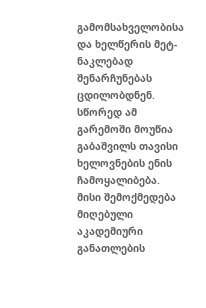გამომსახველობისა და ხელწერის მეტ-ნაკლებად შენარჩუნებას ცდილობდნენ. სწორედ ამ გარემოში მოუწია გაბაშვილს თავისი ხელოვნების ენის ჩამოყალიბება. მისი შემოქმედება მიღებული აკადემიური განათლების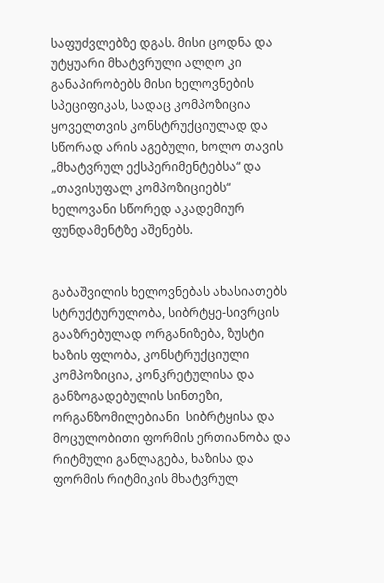საფუძვლებზე დგას. მისი ცოდნა და უტყუარი მხატვრული ალღო კი განაპირობებს მისი ხელოვნების სპეციფიკას, სადაც კომპოზიცია ყოველთვის კონსტრუქციულად და სწორად არის აგებული, ხოლო თავის „მხატვრულ ექსპერიმენტებსა“ და „თავისუფალ კომპოზიციებს“ ხელოვანი სწორედ აკადემიურ ფუნდამენტზე აშენებს.


გაბაშვილის ხელოვნებას ახასიათებს სტრუქტურულობა, სიბრტყე-სივრცის გააზრებულად ორგანიზება, ზუსტი ხაზის ფლობა, კონსტრუქციული კომპოზიცია, კონკრეტულისა და განზოგადებულის სინთეზი, ორგანზომილებიანი  სიბრტყისა და მოცულობითი ფორმის ერთიანობა და რიტმული განლაგება, ხაზისა და ფორმის რიტმიკის მხატვრულ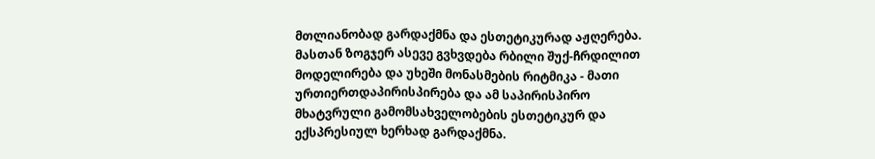მთლიანობად გარდაქმნა და ესთეტიკურად აჟღერება. მასთან ზოგჯერ ასევე გვხვდება რბილი შუქ-ჩრდილით მოდელირება და უხეში მონასმების რიტმიკა - მათი ურთიერთდაპირისპირება და ამ საპირისპირო მხატვრული გამომსახველობების ესთეტიკურ და ექსპრესიულ ხერხად გარდაქმნა.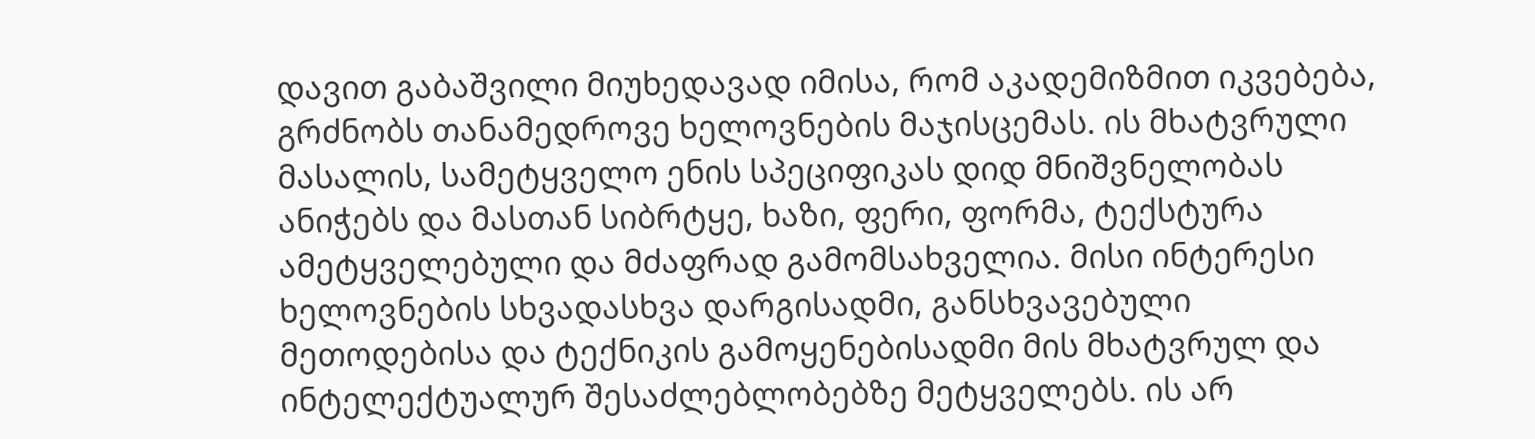დავით გაბაშვილი მიუხედავად იმისა, რომ აკადემიზმით იკვებება, გრძნობს თანამედროვე ხელოვნების მაჯისცემას. ის მხატვრული მასალის, სამეტყველო ენის სპეციფიკას დიდ მნიშვნელობას ანიჭებს და მასთან სიბრტყე, ხაზი, ფერი, ფორმა, ტექსტურა ამეტყველებული და მძაფრად გამომსახველია. მისი ინტერესი ხელოვნების სხვადასხვა დარგისადმი, განსხვავებული მეთოდებისა და ტექნიკის გამოყენებისადმი მის მხატვრულ და ინტელექტუალურ შესაძლებლობებზე მეტყველებს. ის არ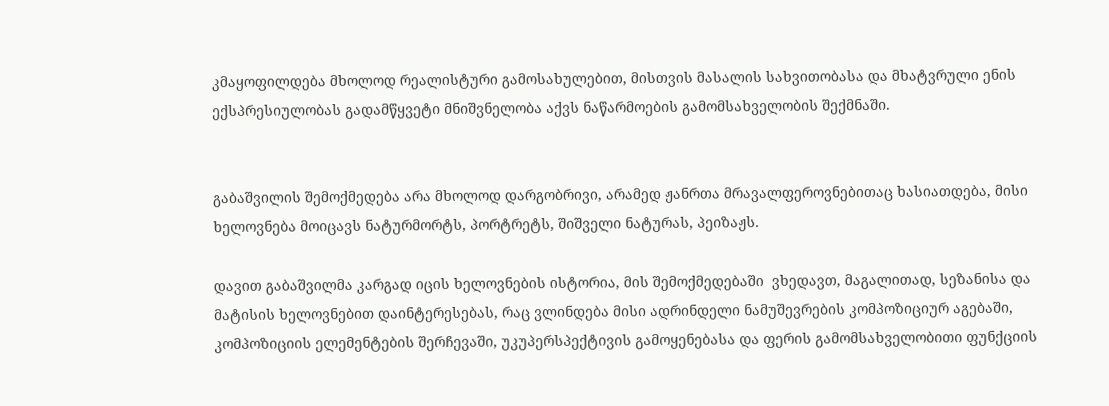კმაყოფილდება მხოლოდ რეალისტური გამოსახულებით, მისთვის მასალის სახვითობასა და მხატვრული ენის ექსპრესიულობას გადამწყვეტი მნიშვნელობა აქვს ნაწარმოების გამომსახველობის შექმნაში.


გაბაშვილის შემოქმედება არა მხოლოდ დარგობრივი, არამედ ჟანრთა მრავალფეროვნებითაც ხასიათდება, მისი ხელოვნება მოიცავს ნატურმორტს, პორტრეტს, შიშველი ნატურას, პეიზაჟს.

დავით გაბაშვილმა კარგად იცის ხელოვნების ისტორია, მის შემოქმედებაში  ვხედავთ, მაგალითად, სეზანისა და მატისის ხელოვნებით დაინტერესებას, რაც ვლინდება მისი ადრინდელი ნამუშევრების კომპოზიციურ აგებაში, კომპოზიციის ელემენტების შერჩევაში, უკუპერსპექტივის გამოყენებასა და ფერის გამომსახველობითი ფუნქციის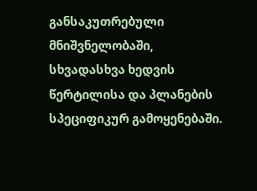განსაკუთრებული მნიშვნელობაში, სხვადასხვა ხედვის წერტილისა და პლანების სპეციფიკურ გამოყენებაში.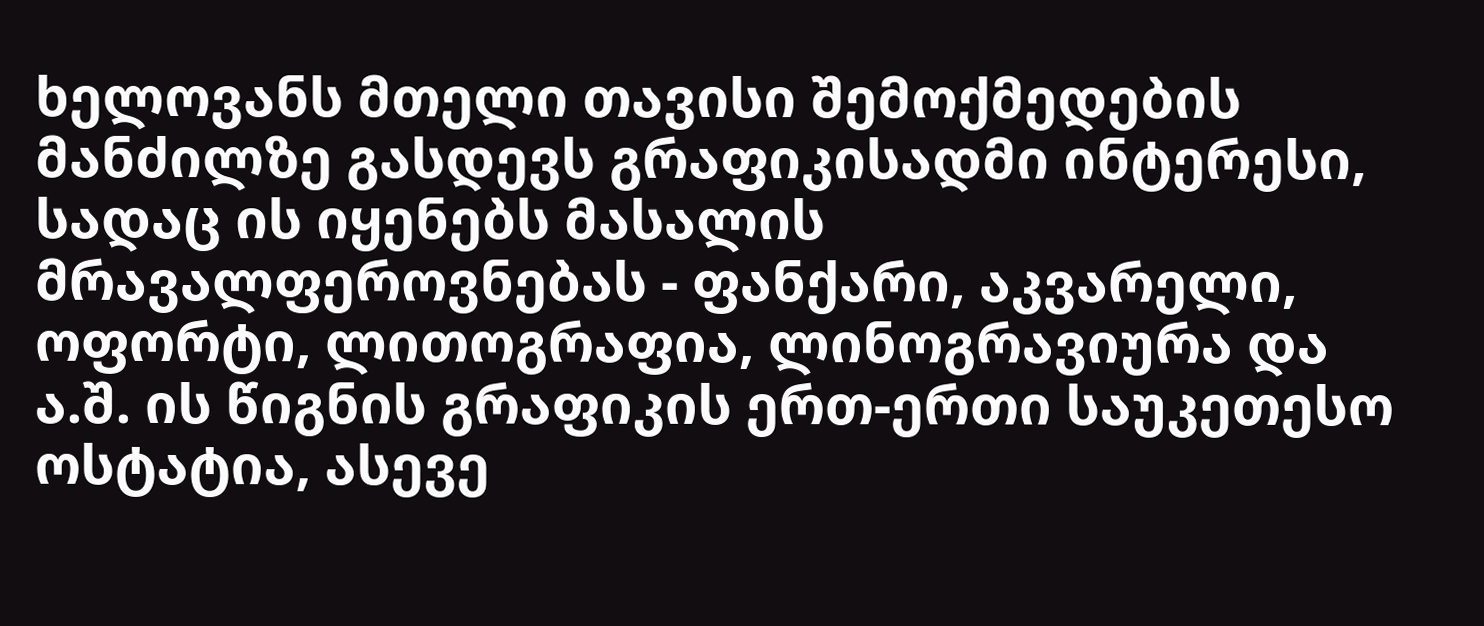ხელოვანს მთელი თავისი შემოქმედების მანძილზე გასდევს გრაფიკისადმი ინტერესი, სადაც ის იყენებს მასალის მრავალფეროვნებას - ფანქარი, აკვარელი, ოფორტი, ლითოგრაფია, ლინოგრავიურა და ა.შ. ის წიგნის გრაფიკის ერთ-ერთი საუკეთესო ოსტატია, ასევე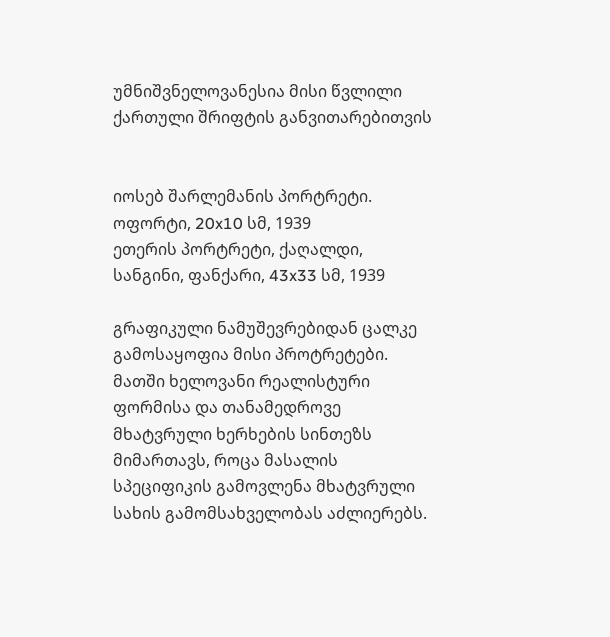უმნიშვნელოვანესია მისი წვლილი ქართული შრიფტის განვითარებითვის


იოსებ შარლემანის პორტრეტი. ოფორტი, 20x10 სმ, 1939
ეთერის პორტრეტი, ქაღალდი, სანგინი, ფანქარი, 43x33 სმ, 1939

გრაფიკული ნამუშევრებიდან ცალკე გამოსაყოფია მისი პროტრეტები. მათში ხელოვანი რეალისტური ფორმისა და თანამედროვე მხატვრული ხერხების სინთეზს მიმართავს, როცა მასალის სპეციფიკის გამოვლენა მხატვრული სახის გამომსახველობას აძლიერებს.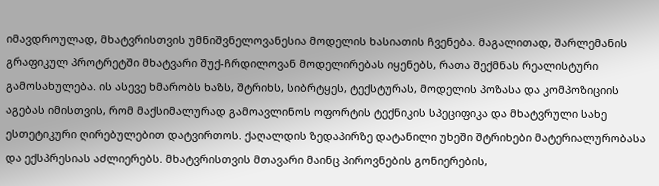იმავდროულად, მხატვრისთვის უმნიშვნელოვანესია მოდელის ხასიათის ჩვენება. მაგალითად, შარლემანის გრაფიკულ პროტრეტში მხატვარი შუქ-ჩრდილოვან მოდელირებას იყენებს, რათა შექმნას რეალისტური გამოსახულება. ის ასევე ხმარობს ხაზს, შტრიხს, სიბრტყეს, ტექსტურას, მოდელის პოზასა და კომპოზიციის აგებას იმისთვის, რომ მაქსიმალურად გამოავლინოს ოფორტის ტექნიკის სპეციფიკა და მხატვრული სახე ესთეტიკური ღირებულებით დატვირთოს. ქაღალდის ზედაპირზე დატანილი უხეში შტრიხები მატერიალურობასა და ექსპრესიას აძლიერებს. მხატვრისთვის მთავარი მაინც პიროვნების გონიერების,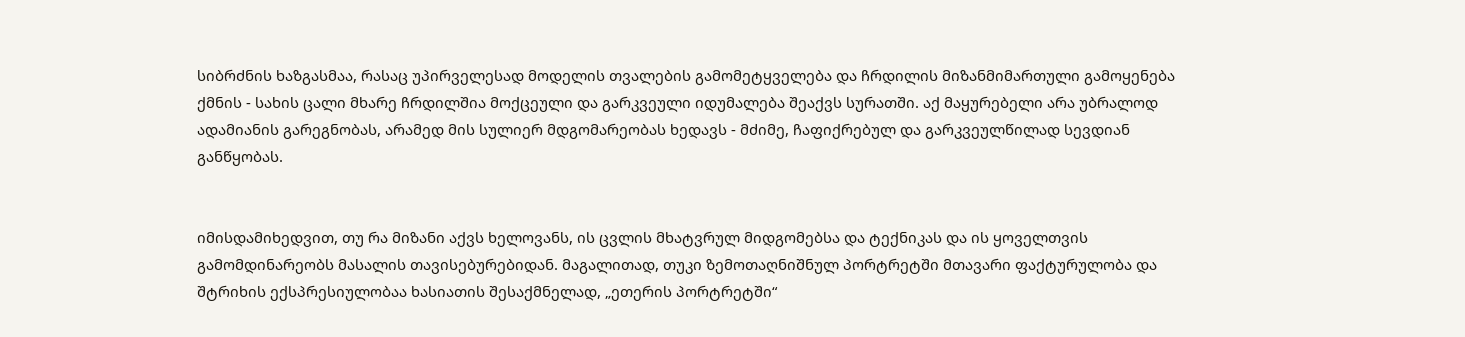სიბრძნის ხაზგასმაა, რასაც უპირველესად მოდელის თვალების გამომეტყველება და ჩრდილის მიზანმიმართული გამოყენება ქმნის - სახის ცალი მხარე ჩრდილშია მოქცეული და გარკვეული იდუმალება შეაქვს სურათში. აქ მაყურებელი არა უბრალოდ ადამიანის გარეგნობას, არამედ მის სულიერ მდგომარეობას ხედავს - მძიმე, ჩაფიქრებულ და გარკვეულწილად სევდიან განწყობას.


იმისდამიხედვით, თუ რა მიზანი აქვს ხელოვანს, ის ცვლის მხატვრულ მიდგომებსა და ტექნიკას და ის ყოველთვის გამომდინარეობს მასალის თავისებურებიდან. მაგალითად, თუკი ზემოთაღნიშნულ პორტრეტში მთავარი ფაქტურულობა და შტრიხის ექსპრესიულობაა ხასიათის შესაქმნელად, „ეთერის პორტრეტში“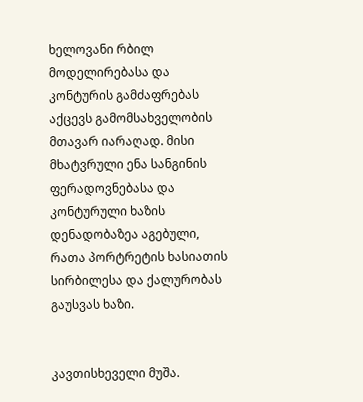ხელოვანი რბილ მოდელირებასა და კონტურის გამძაფრებას აქცევს გამომსახველობის მთავარ იარაღად. მისი მხატვრული ენა სანგინის ფერადოვნებასა და კონტურული ხაზის დენადობაზეა აგებული, რათა პორტრეტის ხასიათის სირბილესა და ქალურობას გაუსვას ხაზი.


კავთისხეველი მუშა.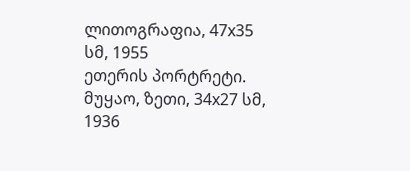ლითოგრაფია, 47x35 სმ, 1955
ეთერის პორტრეტი. მუყაო, ზეთი, 34x27 სმ, 1936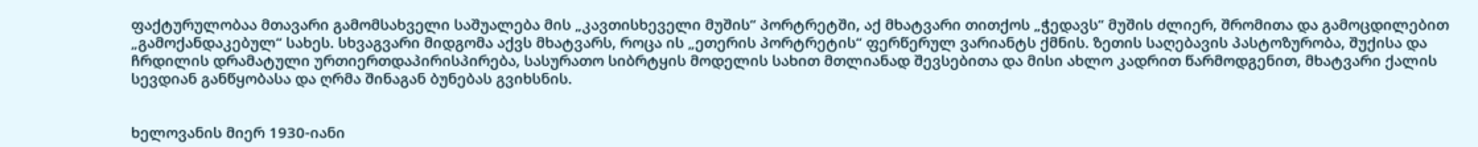ფაქტურულობაა მთავარი გამომსახველი საშუალება მის „კავთისხეველი მუშის“ პორტრეტში, აქ მხატვარი თითქოს „ჭედავს“ მუშის ძლიერ, შრომითა და გამოცდილებით „გამოქანდაკებულ“ სახეს. სხვაგვარი მიდგომა აქვს მხატვარს, როცა ის „ეთერის პორტრეტის“ ფერწერულ ვარიანტს ქმნის. ზეთის საღებავის პასტოზურობა, შუქისა და ჩრდილის დრამატული ურთიერთდაპირისპირება, სასურათო სიბრტყის მოდელის სახით მთლიანად შევსებითა და მისი ახლო კადრით წარმოდგენით, მხატვარი ქალის სევდიან განწყობასა და ღრმა შინაგან ბუნებას გვიხსნის.


ხელოვანის მიერ 1930-იანი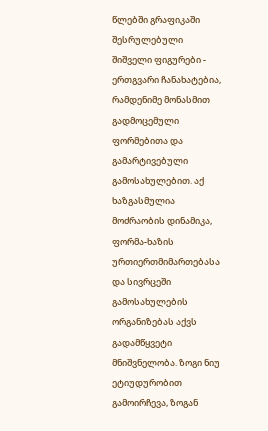წლებში გრაფიკაში შესრულებული შიშველი ფიგურები - ერთგვარი ჩანახატებია, რამდენიმე მონასმით გადმოცემული ფორმებითა და გამარტივებული გამოსახულებით. აქ ხაზგასმულია მოძრაობის დინამიკა, ფორმა-ხაზის ურთიერთმიმართებასა და სივრცეში გამოსახულების ორგანიზებას აქვს გადამწყვეტი მნიშვნელობა. ზოგი ნიუ ეტიუდურობით გამოირჩევა, ზოგან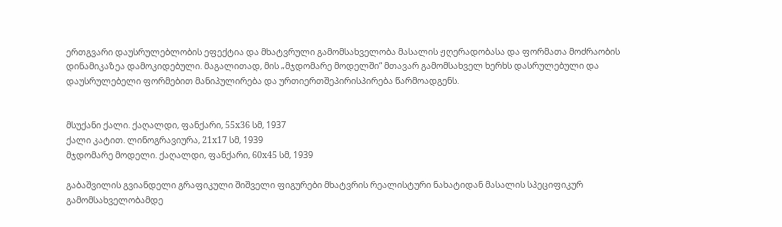ერთგვარი დაუსრულებლობის ეფექტია და მხატვრული გამომსახველობა მასალის ჟღერადობასა და ფორმათა მოძრაობის დინამიკაზეა დამოკიდებული. მაგალითად, მის „მჯდომარე მოდელში“ მთავარ გამომსახველ ხერხს დასრულებული და დაუსრულებელი ფორმებით მანიპულირება და ურთიერთშეპირისპირება წარმოადგენს.


მსუქანი ქალი. ქაღალდი, ფანქარი, 55x36 სმ, 1937
ქალი კატით. ლინოგრავიურა, 21x17 სმ, 1939
მჯდომარე მოდელი. ქაღალდი, ფანქარი, 60x45 სმ, 1939

გაბაშვილის გვიანდელი გრაფიკული შიშველი ფიგურები მხატვრის რეალისტური ნახატიდან მასალის სპეციფიკურ გამომსახველობამდე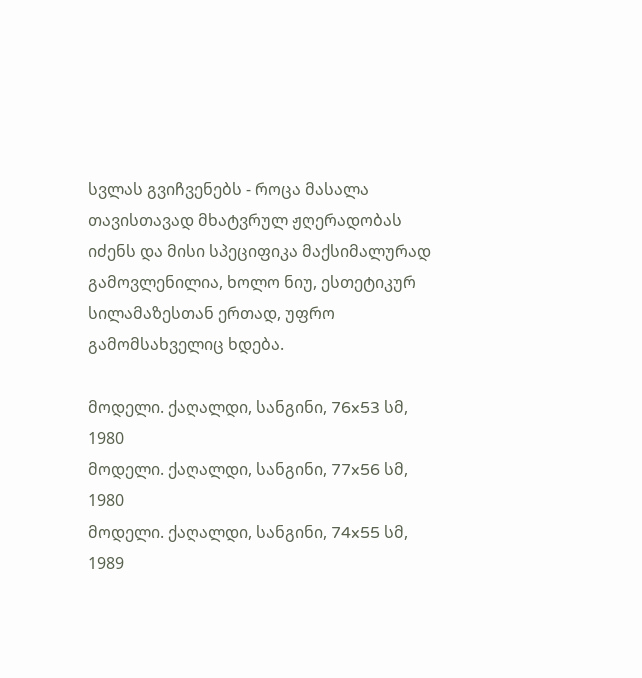სვლას გვიჩვენებს - როცა მასალა თავისთავად მხატვრულ ჟღერადობას იძენს და მისი სპეციფიკა მაქსიმალურად გამოვლენილია, ხოლო ნიუ, ესთეტიკურ სილამაზესთან ერთად, უფრო გამომსახველიც ხდება.

მოდელი. ქაღალდი, სანგინი, 76x53 სმ, 1980
მოდელი. ქაღალდი, სანგინი, 77x56 სმ, 1980
მოდელი. ქაღალდი, სანგინი, 74x55 სმ, 1989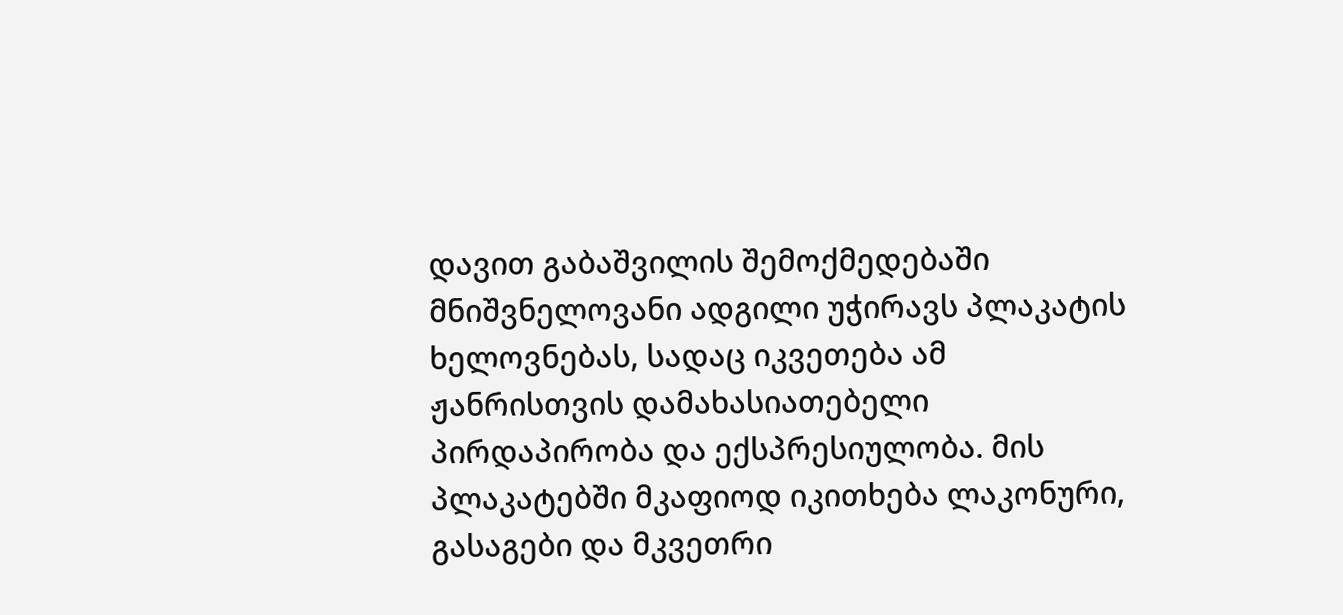დავით გაბაშვილის შემოქმედებაში მნიშვნელოვანი ადგილი უჭირავს პლაკატის ხელოვნებას, სადაც იკვეთება ამ ჟანრისთვის დამახასიათებელი პირდაპირობა და ექსპრესიულობა. მის პლაკატებში მკაფიოდ იკითხება ლაკონური, გასაგები და მკვეთრი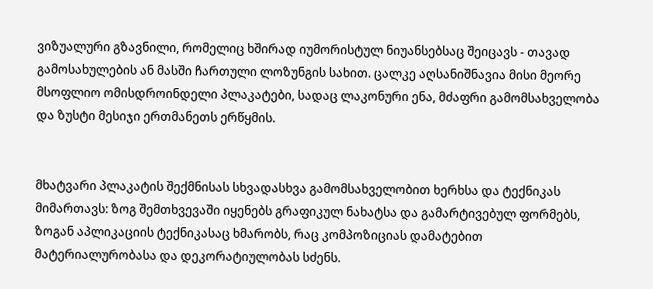ვიზუალური გზავნილი, რომელიც ხშირად იუმორისტულ ნიუანსებსაც შეიცავს - თავად გამოსახულების ან მასში ჩართული ლოზუნგის სახით. ცალკე აღსანიშნავია მისი მეორე მსოფლიო ომისდროინდელი პლაკატები, სადაც ლაკონური ენა, მძაფრი გამომსახველობა და ზუსტი მესიჯი ერთმანეთს ერწყმის.


მხატვარი პლაკატის შექმნისას სხვადასხვა გამომსახველობით ხერხსა და ტექნიკას მიმართავს: ზოგ შემთხვევაში იყენებს გრაფიკულ ნახატსა და გამარტივებულ ფორმებს, ზოგან აპლიკაციის ტექნიკასაც ხმარობს, რაც კომპოზიციას დამატებით მატერიალურობასა და დეკორატიულობას სძენს.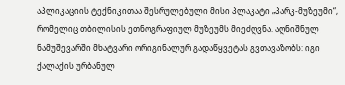აპლიკაციის ტექნიკითაა შესრულებული მისი პლაკატი „პარკ-მუზეუმი“, რომელიც თბილისის ეთნოგრაფიულ მუზეუმს მიეძღვნა. აღნიშნულ ნამუშევარში მხატვარი ორიგინალურ გადაწყვეტას გვთავაზობს: იგი ქალაქის ურბანულ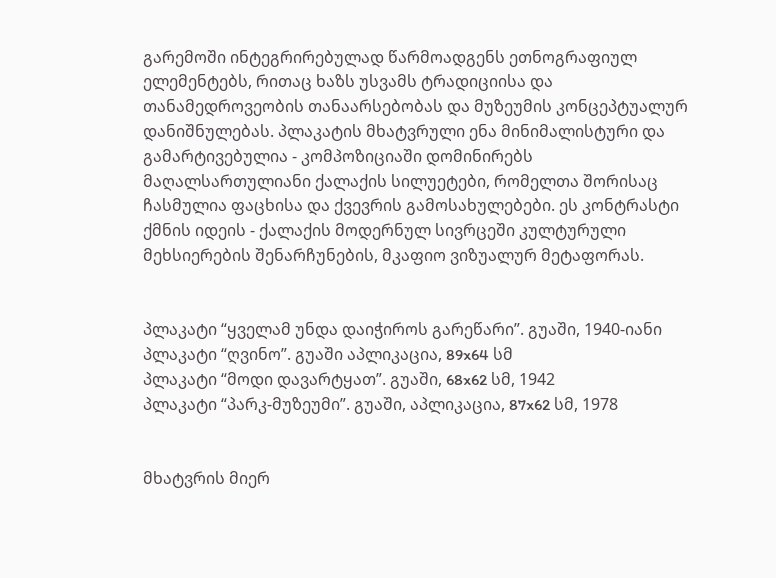გარემოში ინტეგრირებულად წარმოადგენს ეთნოგრაფიულ ელემენტებს, რითაც ხაზს უსვამს ტრადიციისა და თანამედროვეობის თანაარსებობას და მუზეუმის კონცეპტუალურ დანიშნულებას. პლაკატის მხატვრული ენა მინიმალისტური და გამარტივებულია - კომპოზიციაში დომინირებს მაღალსართულიანი ქალაქის სილუეტები, რომელთა შორისაც ჩასმულია ფაცხისა და ქვევრის გამოსახულებები. ეს კონტრასტი ქმნის იდეის - ქალაქის მოდერნულ სივრცეში კულტურული მეხსიერების შენარჩუნების, მკაფიო ვიზუალურ მეტაფორას.


პლაკატი “ყველამ უნდა დაიჭიროს გარეწარი”. გუაში, 1940-იანი
პლაკატი “ღვინო”. გუაში აპლიკაცია, 89x64 სმ
პლაკატი “მოდი დავარტყათ”. გუაში, 68x62 სმ, 1942
პლაკატი “პარკ-მუზეუმი”. გუაში, აპლიკაცია, 87x62 სმ, 1978


მხატვრის მიერ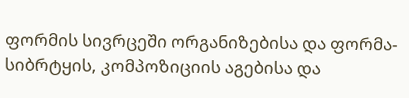ფორმის სივრცეში ორგანიზებისა და ფორმა-სიბრტყის, კომპოზიციის აგებისა და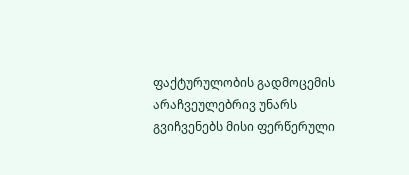ფაქტურულობის გადმოცემის არაჩვეულებრივ უნარს გვიჩვენებს მისი ფერწერული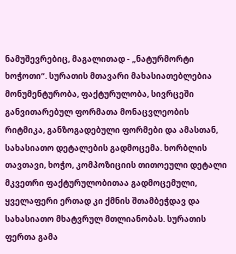ნამუშევრებიც, მაგალითად - „ნატურმორტი ხოჭოთი“. სურათის მთავარი მახასიათებლებია მონუმენტურობა, ფაქტურულობა, სივრცეში განვითარებულ ფორმათა მონაცვლეობის რიტმიკა, განზოგადებული ფორმები და ამასთან, სახასიათო დეტალების გადმოცემა. ხორბლის თავთავი, ხოჭო, კომპოზიციის თითოეული დეტალი მკვეთრი ფაქტურულობითაა გადმოცემული, ყველაფერი ერთად კი ქმნის შთამბეჭდავ და სახასიათო მხატვრულ მთლიანობას. სურათის ფერთა გამა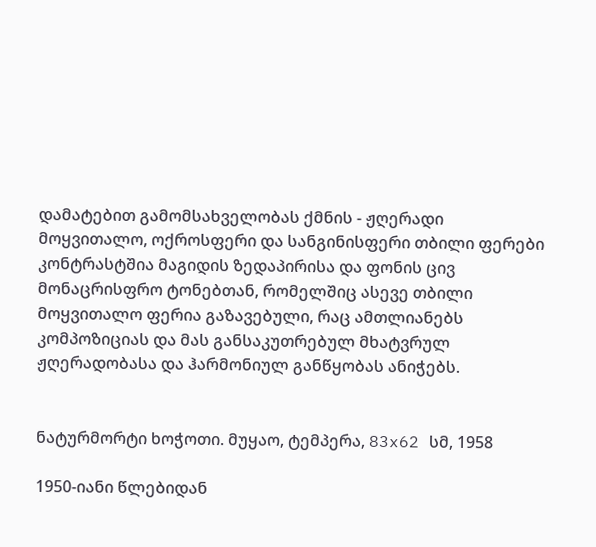დამატებით გამომსახველობას ქმნის - ჟღერადი მოყვითალო, ოქროსფერი და სანგინისფერი თბილი ფერები კონტრასტშია მაგიდის ზედაპირისა და ფონის ცივ მონაცრისფრო ტონებთან, რომელშიც ასევე თბილი მოყვითალო ფერია გაზავებული, რაც ამთლიანებს კომპოზიციას და მას განსაკუთრებულ მხატვრულ ჟღერადობასა და ჰარმონიულ განწყობას ანიჭებს.


ნატურმორტი ხოჭოთი. მუყაო, ტემპერა, 83x62 სმ, 1958

1950-იანი წლებიდან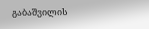გაბაშვილის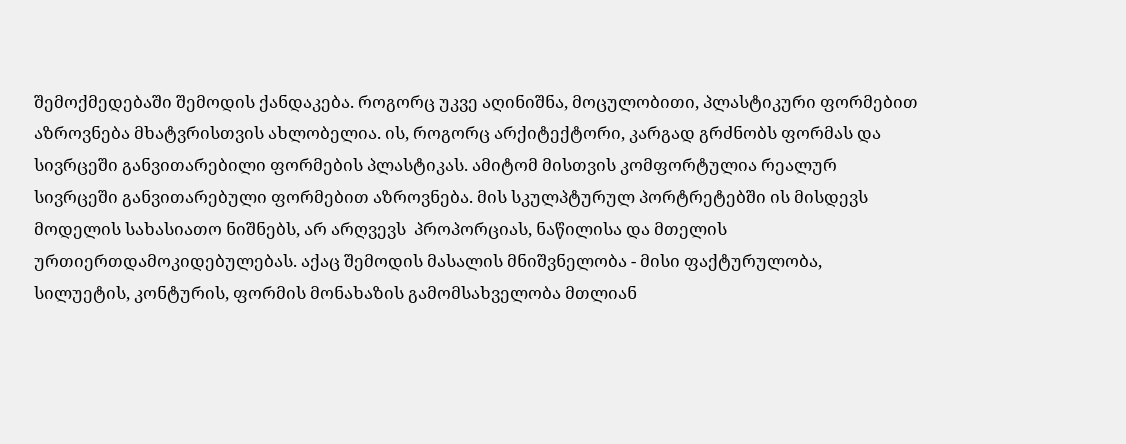შემოქმედებაში შემოდის ქანდაკება. როგორც უკვე აღინიშნა, მოცულობითი, პლასტიკური ფორმებით აზროვნება მხატვრისთვის ახლობელია. ის, როგორც არქიტექტორი, კარგად გრძნობს ფორმას და სივრცეში განვითარებილი ფორმების პლასტიკას. ამიტომ მისთვის კომფორტულია რეალურ სივრცეში განვითარებული ფორმებით აზროვნება. მის სკულპტურულ პორტრეტებში ის მისდევს მოდელის სახასიათო ნიშნებს, არ არღვევს  პროპორციას, ნაწილისა და მთელის ურთიერთდამოკიდებულებას. აქაც შემოდის მასალის მნიშვნელობა - მისი ფაქტურულობა, სილუეტის, კონტურის, ფორმის მონახაზის გამომსახველობა მთლიან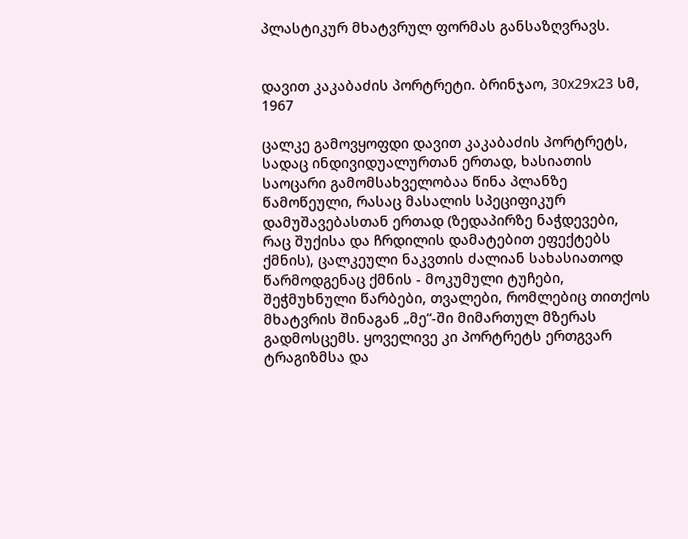პლასტიკურ მხატვრულ ფორმას განსაზღვრავს.


დავით კაკაბაძის პორტრეტი. ბრინჯაო, 30x29x23 სმ, 1967

ცალკე გამოვყოფდი დავით კაკაბაძის პორტრეტს, სადაც ინდივიდუალურთან ერთად, ხასიათის საოცარი გამომსახველობაა წინა პლანზე წამოწეული, რასაც მასალის სპეციფიკურ დამუშავებასთან ერთად (ზედაპირზე ნაჭდევები, რაც შუქისა და ჩრდილის დამატებით ეფექტებს ქმნის), ცალკეული ნაკვთის ძალიან სახასიათოდ წარმოდგენაც ქმნის - მოკუმული ტუჩები, შეჭმუხნული წარბები, თვალები, რომლებიც თითქოს მხატვრის შინაგან „მე“-ში მიმართულ მზერას გადმოსცემს. ყოველივე კი პორტრეტს ერთგვარ ტრაგიზმსა და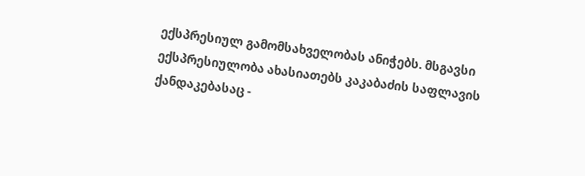ექსპრესიულ გამომსახველობას ანიჭებს. მსგავსი ექსპრესიულობა ახასიათებს კაკაბაძის საფლავის ქანდაკებასაც -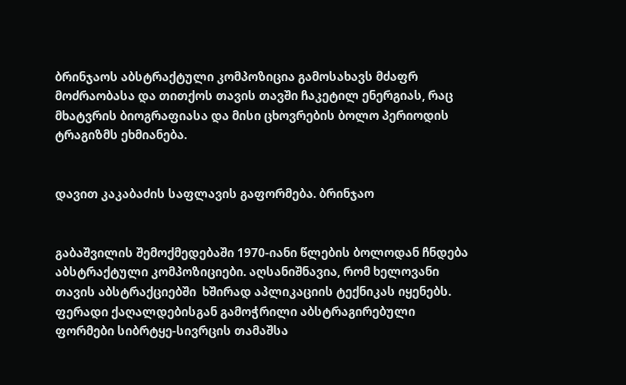ბრინჯაოს აბსტრაქტული კომპოზიცია გამოსახავს მძაფრ მოძრაობასა და თითქოს თავის თავში ჩაკეტილ ენერგიას, რაც მხატვრის ბიოგრაფიასა და მისი ცხოვრების ბოლო პერიოდის ტრაგიზმს ეხმიანება.


დავით კაკაბაძის საფლავის გაფორმება. ბრინჯაო


გაბაშვილის შემოქმედებაში 1970-იანი წლების ბოლოდან ჩნდება აბსტრაქტული კომპოზიციები. აღსანიშნავია, რომ ხელოვანი თავის აბსტრაქციებში  ხშირად აპლიკაციის ტექნიკას იყენებს. ფერადი ქაღალდებისგან გამოჭრილი აბსტრაგირებული ფორმები სიბრტყე-სივრცის თამაშსა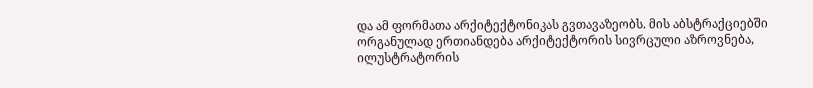და ამ ფორმათა არქიტექტონიკას გვთავაზეობს. მის აბსტრაქციებში ორგანულად ერთიანდება არქიტექტორის სივრცული აზროვნება, ილუსტრატორის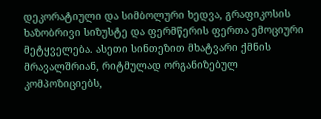დეკორატიული და სიმბოლური ხედვა, გრაფიკოსის ხაზობრივი სიზუსტე და ფერმწერის ფერთა ემოციური მეტყველება. ასეთი სინთეზით მხატვარი ქმნის მრავალშრიან, რიტმულად ორგანიზებულ კომპოზიციებს,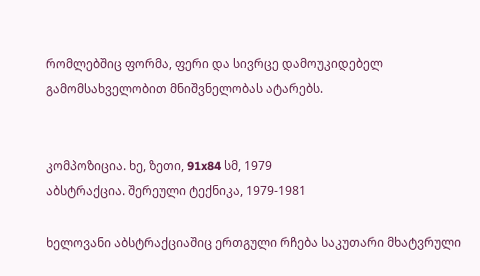რომლებშიც ფორმა, ფერი და სივრცე დამოუკიდებელ გამომსახველობით მნიშვნელობას ატარებს.


კომპოზიცია. ხე, ზეთი, 91x84 სმ, 1979
აბსტრაქცია. შერეული ტექნიკა, 1979-1981

ხელოვანი აბსტრაქციაშიც ერთგული რჩება საკუთარი მხატვრული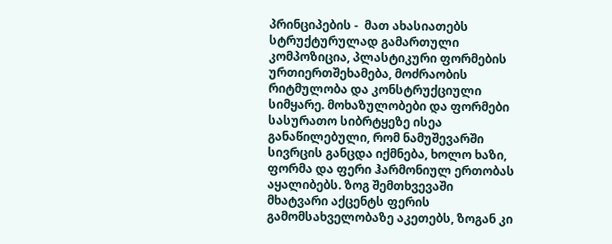პრინციპების -  მათ ახასიათებს სტრუქტურულად გამართული კომპოზიცია, პლასტიკური ფორმების ურთიერთშეხამება, მოძრაობის რიტმულობა და კონსტრუქციული სიმყარე. მოხაზულობები და ფორმები სასურათო სიბრტყეზე ისეა განაწილებული, რომ ნამუშევარში სივრცის განცდა იქმნება, ხოლო ხაზი, ფორმა და ფერი ჰარმონიულ ერთობას აყალიბებს. ზოგ შემთხვევაში მხატვარი აქცენტს ფერის გამომსახველობაზე აკეთებს, ზოგან კი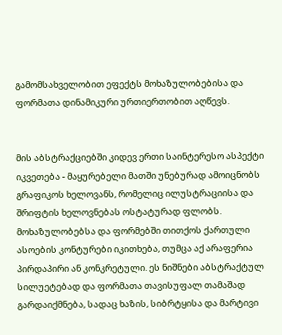გამომსახველობით ეფექტს მოხაზულობებისა და ფორმათა დინამიკური ურთიერთობით აღწევს.


მის აბსტრაქციებში კიდევ ერთი საინტერესო ასპექტი იკვეთება - მაყურებელი მათში უნებურად ამოიცნობს გრაფიკოს ხელოვანს, რომელიც ილუსტრაციისა და შრიფტის ხელოვნებას ოსტატურად ფლობს. მოხაზულობებსა და ფორმებში თითქოს ქართული ასოების კონტურები იკითხება, თუმცა აქ არაფერია პირდაპირი ან კონკრეტული. ეს ნიშნები აბსტრაქტულ სილუეტებად და ფორმათა თავისუფალ თამაშად გარდაიქმნება, სადაც ხაზის, სიბრტყისა და მარტივი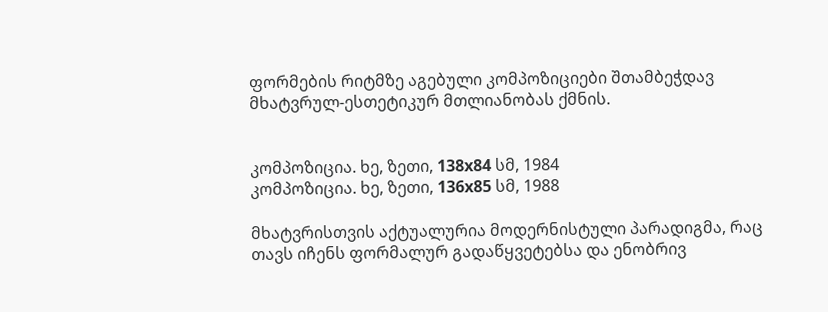ფორმების რიტმზე აგებული კომპოზიციები შთამბეჭდავ მხატვრულ-ესთეტიკურ მთლიანობას ქმნის.


კომპოზიცია. ხე, ზეთი, 138x84 სმ, 1984
კომპოზიცია. ხე, ზეთი, 136x85 სმ, 1988

მხატვრისთვის აქტუალურია მოდერნისტული პარადიგმა, რაც თავს იჩენს ფორმალურ გადაწყვეტებსა და ენობრივ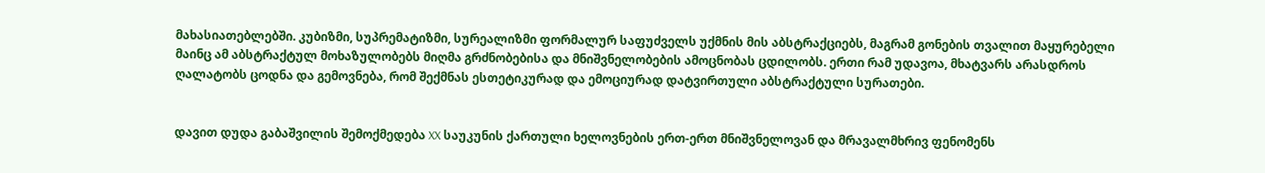მახასიათებლებში. კუბიზმი, სუპრემატიზმი, სურეალიზმი ფორმალურ საფუძველს უქმნის მის აბსტრაქციებს, მაგრამ გონების თვალით მაყურებელი მაინც ამ აბსტრაქტულ მოხაზულობებს მიღმა გრძნობებისა და მნიშვნელობების ამოცნობას ცდილობს. ერთი რამ უდავოა, მხატვარს არასდროს ღალატობს ცოდნა და გემოვნება, რომ შექმნას ესთეტიკურად და ემოციურად დატვირთული აბსტრაქტული სურათები.


დავით დუდა გაბაშვილის შემოქმედება XX საუკუნის ქართული ხელოვნების ერთ-ერთ მნიშვნელოვან და მრავალმხრივ ფენომენს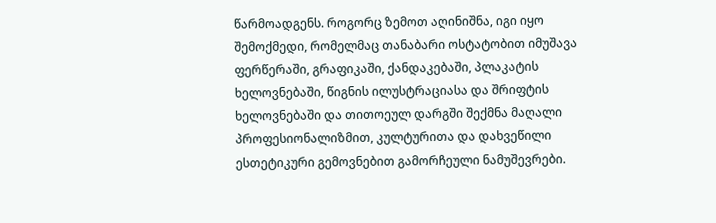წარმოადგენს. როგორც ზემოთ აღინიშნა, იგი იყო შემოქმედი, რომელმაც თანაბარი ოსტატობით იმუშავა ფერწერაში, გრაფიკაში, ქანდაკებაში, პლაკატის ხელოვნებაში, წიგნის ილუსტრაციასა და შრიფტის ხელოვნებაში და თითოეულ დარგში შექმნა მაღალი პროფესიონალიზმით, კულტურითა და დახვეწილი ესთეტიკური გემოვნებით გამორჩეული ნამუშევრები.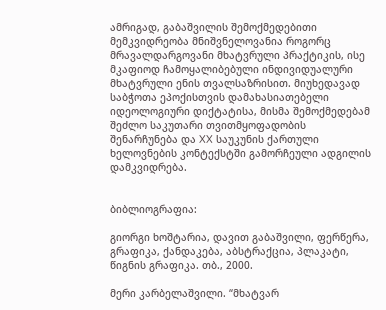ამრიგად, გაბაშვილის შემოქმედებითი მემკვიდრეობა მნიშვნელოვანია როგორც მრავალდარგოვანი მხატვრული პრაქტიკის, ისე მკაფიოდ ჩამოყალიბებული ინდივიდუალური მხატვრული ენის თვალსაზრისით. მიუხედავად საბჭოთა ეპოქისთვის დამახასიათებელი იდეოლოგიური დიქტატისა, მისმა შემოქმედებამ შეძლო საკუთარი თვითმყოფადობის შენარჩუნება და XX საუკუნის ქართული ხელოვნების კონტექსტში გამორჩეული ადგილის დამკვიდრება.


ბიბლიოგრაფია:

გიორგი ხოშტარია, დავით გაბაშვილი, ფერწერა, გრაფიკა, ქანდაკება, აბსტრაქცია, პლაკატი, წიგნის გრაფიკა. თბ., 2000.

მერი კარბელაშვილი. “მხატვარ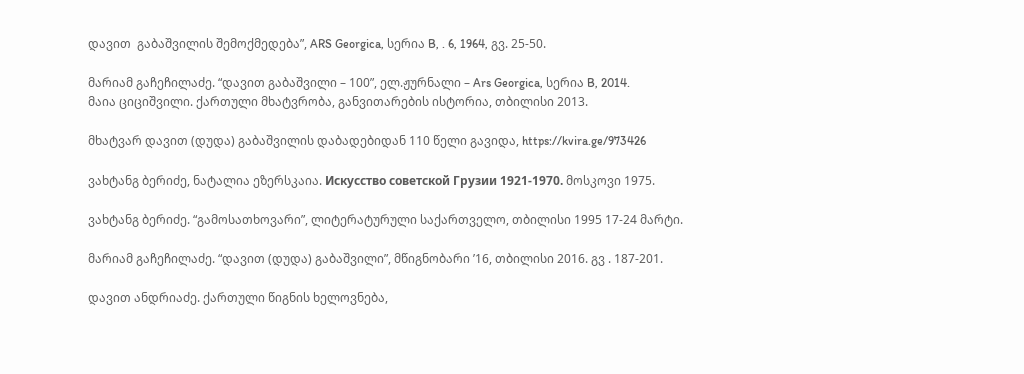დავით  გაბაშვილის შემოქმედება”, ARS Georgica, სერია B, . 6, 1964, გვ. 25-50.

მარიამ გაჩეჩილაძე. “დავით გაბაშვილი – 100”, ელ.ჟურნალი – Ars Georgica, სერია B, 2014.
მაია ციციშვილი. ქართული მხატვრობა, განვითარების ისტორია, თბილისი 2013.

მხატვარ დავით (დუდა) გაბაშვილის დაბადებიდან 110 წელი გავიდა, https://kvira.ge/973426

ვახტანგ ბერიძე, ნატალია ეზერსკაია. Искусство советской Грузии 1921-1970. მოსკოვი 1975.

ვახტანგ ბერიძე. “გამოსათხოვარი”, ლიტერატურული საქართველო, თბილისი 1995 17-24 მარტი.

მარიამ გაჩეჩილაძე. “დავით (დუდა) გაბაშვილი”, მწიგნობარი ’16, თბილისი 2016. გვ . 187-201.

დავით ანდრიაძე. ქართული წიგნის ხელოვნება,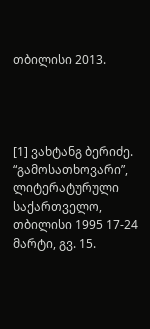თბილისი 2013.




[1] ვახტანგ ბერიძე. “გამოსათხოვარი”, ლიტერატურული საქართველო, თბილისი 1995 17-24 მარტი, გვ. 15.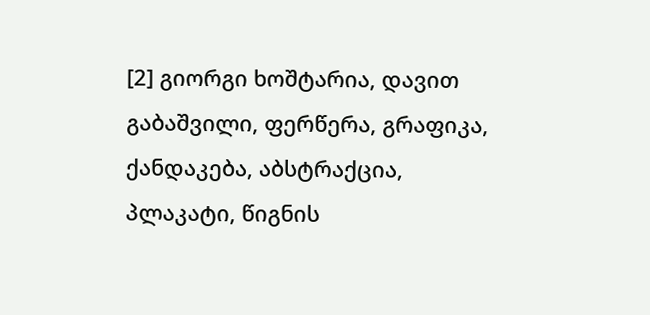[2] გიორგი ხოშტარია, დავით გაბაშვილი, ფერწერა, გრაფიკა, ქანდაკება, აბსტრაქცია, პლაკატი, წიგნის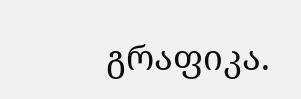გრაფიკა.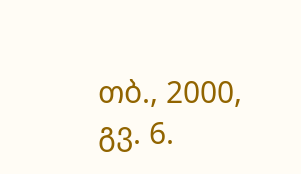თბ., 2000, გვ. 6.